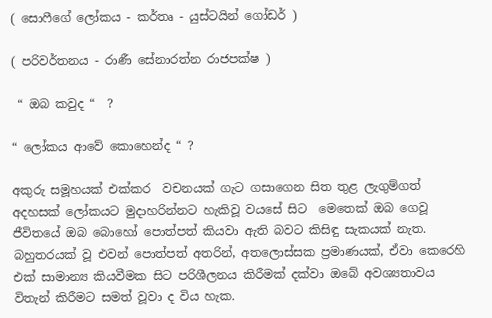( සොෆීගේ ලෝකය - කර්තෘ - යුස්ටයින් ගෝඩර් )

( පරිවර්තනය - රාණී සේනාරත්න රාජපක්ෂ )

 “ ඔබ කවුද “  ?

“ ලෝකය ආවේ කොහෙන්ද “ ?

අකුරු සමූහයක් එක්කර  වචනයක් ගැට ගසාගෙන සිත තුළ ලැගුම්ගත් අදහසක් ලෝකයට මුදාහරින්නට හැකිවූ වයසේ සිට  මෙතෙක් ඔබ ගෙවූ ජීවිතයේ ඔබ බොහෝ පොත්පත් කියවා ඇති බවට කිසිඳු සැකයක් නැත. බහුතරයක් වූ එවන් පොත්පත් අතරින්, අතලොස්සක ප්‍රමාණයක්, ඒවා කෙරෙහි එක් සාමාන්‍ය කියවීමක සිට පරිශීලනය කිරීමක් දක්වා ඔබේ අවශ්‍යතාවය විතැන් කිරීමට සමත් වූවා ද විය හැක.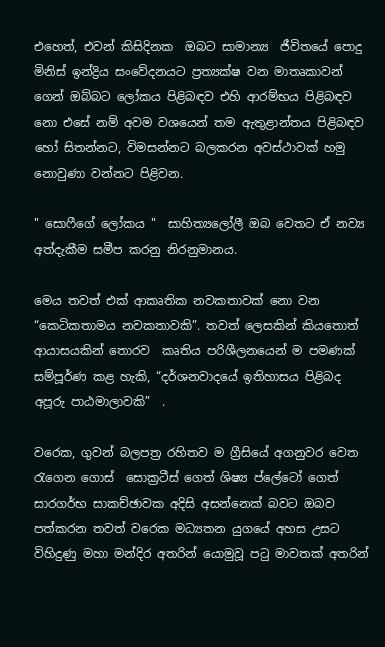එහෙත්, එවන් කිසිදිනක  ඔබට සාමාන්‍ය  ජීවිතයේ පොදු මිනිස් ඉන්ද්‍රිය සංවේදනයට ප්‍රත්‍යක්ෂ වන මාතෘකාවන් ගෙන් ඔබ්බට ලෝකය පිළිබඳව එහි ආරම්භය පිළිබඳව නො එසේ නම් අවම වශයෙන් තම ඇතුළාන්තය පිළිබඳව හෝ සිතන්නට, විමසන්නට බලකරන අවස්ථාවක් හමු නොවුණා වන්නට පිළිවන.

" සොෆීගේ ලෝකය "  සාහිත්‍යලෝලී ඔබ වෙතට ඒ නව්‍ය අත්දැකීම සමීප කරනු නිරනුමානය.

මෙය තවත් එක් ආකෘතික නවකතාවක් නො වන “කෙටිකතාමය නවකතාවකි”. තවත් ලෙසකින් කියතොත් ආයාසයකින් තොරව  කෘතිය පරිශීලනයෙන් ම පමණක් සම්පූර්ණ කළ හැකි, “දර්ශනවාදයේ ඉතිහාසය පිළිබද අපූරු පාඨමාලාවකි”  .

වරෙක, ගුවන් බලපත්‍ර රහිතව ම ග්‍රීසියේ අගනුවර වෙත රැගෙන ගොස්  සොක්‍රටීස් ගෙත් ශිෂ්‍ය ප්ලේටෝ ගෙත් සාරගර්භ සාකච්ඡාවක අදිසි අසන්නෙක් බවට ඔබව පත්කරන තවත් වරෙක මධ්‍යතන යුගයේ අහස උසට විහිදුණු මහා මන්දිර අතරින් යොමුවූ පටු මාවතක් අතරින්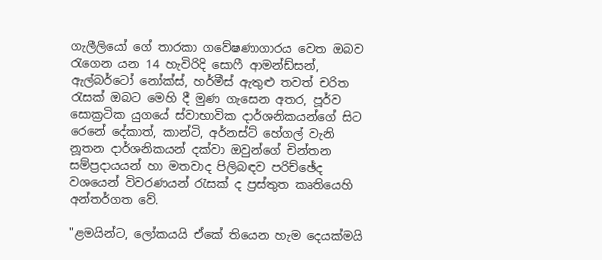ගැලීලියෝ ගේ තාරකා ගවේෂණාගාරය වෙත ඔබව රැගෙන යන 14 හැවිරිදි සොෆී ආමන්ඩ්සන්, ඇල්බර්ටෝ නෝක්ස්, හර්මීස් ඇතුළු තවත් චරිත රැසක් ඔබට මෙහි දී මුණ ගැසෙන අතර, පූර්ව සොක්‍රටික යුගයේ ස්වාභාවික දාර්ශනිකයන්ගේ සිට රෙනේ දේකාත්, කාන්ටි, අර්නස්ට් හේගල් වැනි නූතන දාර්ශනිකයන් දක්වා ඔවුන්ගේ චින්තන සම්ප්‍රදායයන් හා මතවාද පිලිබඳව පරිච්ඡේද වශයෙන් විවරණයන් රැසක් ද ප්‍රස්තුත කෘතියෙහි අන්තර්ගත වේ.

"ළමයින්ට, ලෝකයයි ඒකේ තියෙන හැම දෙයක්මයි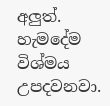අලුත්. හැමදේම විශ්මය උපදවනවා.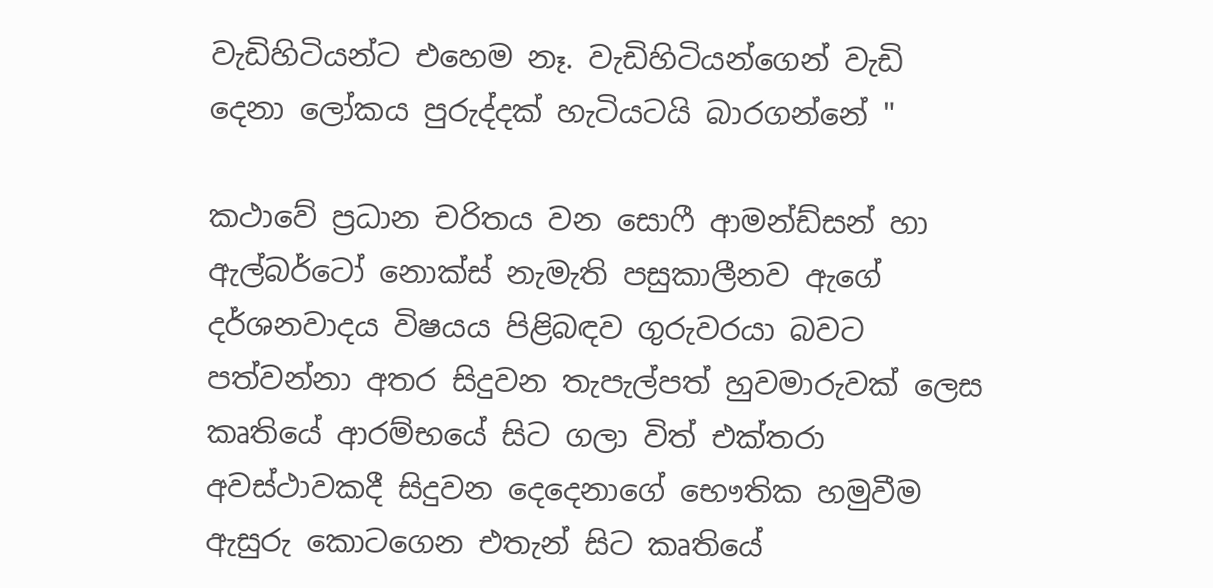වැඩිහිටියන්ට එහෙම නෑ. වැඩිහිටියන්ගෙන් වැඩි දෙනා ලෝකය පුරුද්දක් හැටියටයි බාරගන්නේ "

කථාවේ ප්‍රධාන චරිතය වන සොෆී ආමන්ඩ්සන් හා ඇල්බර්ටෝ නොක්ස් නැමැති පසුකාලීනව ඇගේ දර්ශනවාදය විෂයය පිළිබඳව ගුරුවරයා බවට පත්වන්නා අතර සිදුවන තැපැල්පත් හුවමාරුවක් ලෙස කෘතියේ ආරම්භයේ සිට ගලා විත් එක්තරා අවස්ථාවකදී සිදුවන දෙදෙනාගේ භෞතික හමුවීම ඇසුරු කොටගෙන එතැන් සිට කෘතියේ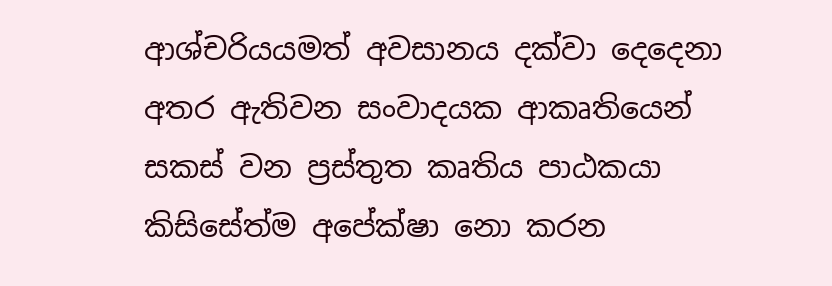ආශ්චරියයමත් අවසානය දක්වා දෙදෙනා අතර ඇතිවන සංවාදයක ආකෘතියෙන් සකස් වන ප්‍රස්තුත කෘතිය පාඨකයා කිසිසේත්ම අපේක්ෂා නො කරන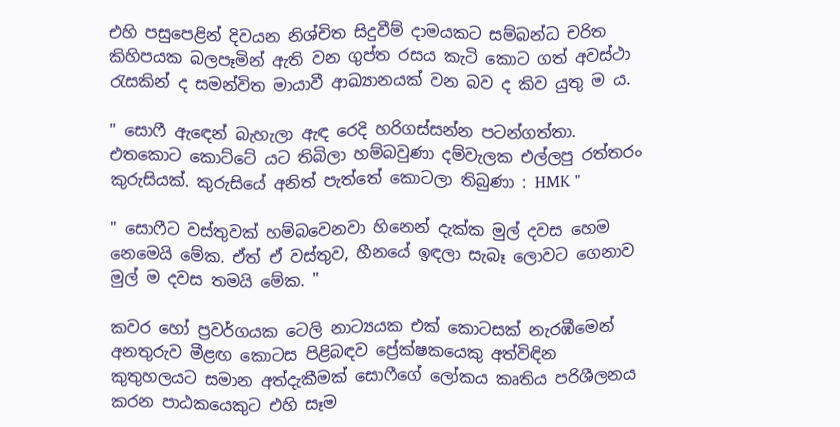එහි පසුපෙළින් දිවයන නිශ්චිත සිදුවීම් දාමයකට සම්බන්ධ චරිත කිහිපයක බලපෑමින් ඇති වන ගුප්ත රසය කැටි කොට ගත් අවස්ථා රැසකින් ද සමන්විත මායාවී ආඛ්‍යානයක් වන බව ද කිව යුතු ම ය.

" සොෆී ඇඳෙන් බැහැලා ඇඳ රෙදි හරිගස්සන්න පටන්ගත්තා.  එතකොට කොට්ටේ යට තිබිලා හම්බවුණා දම්වැලක එල්ලපු රත්තරං කුරුසියක්. කුරුසියේ අනිත් පැත්තේ කොටලා තිබුණා : HMK "

" සොෆීට වස්තුවක් හම්බවෙනවා හිනෙන් දැක්ක මුල් දවස හෙම නෙමෙයි මේක. ඒත් ඒ වස්තුව, හීනයේ ඉඳලා සැබෑ ලොවට ගෙනාව මුල් ම දවස තමයි මේක. "

කවර හෝ ප්‍රවර්ගයක ටෙලි නාට්‍යයක එක් කොටසක් නැරඹීමෙන් අනතුරුව මීළඟ කොටස පිළිබඳව ප්‍රේක්ෂකයෙකු අත්විඳින කුතුහලයට සමාන අත්දැකීමක් සොෆීගේ ලෝකය කෘතිය පරිශීලනය කරන පාඨකයෙකුට එහි සෑම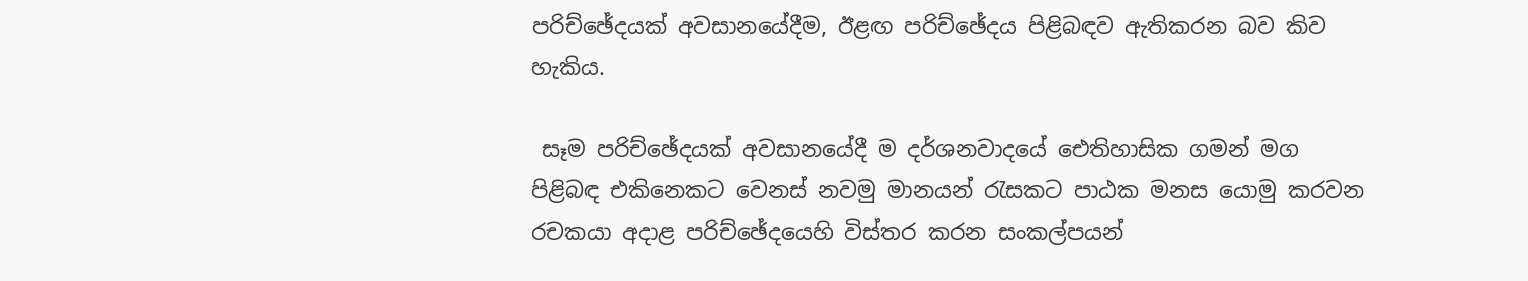පරිච්ඡේදයක් අවසානයේදීම, ඊළඟ පරිච්ඡේදය පිළිබඳව ඇතිකරන බව කිව හැකිය.

 සෑම පරිච්ඡේදයක් අවසානයේදී ම දර්ශනවාදයේ ඓතිහාසික ගමන් මග පිළිබඳ එකිනෙකට වෙනස් නවමු මානයන් රැසකට පාඨක මනස යොමු කරවන රචකයා අදාළ පරිච්ඡේදයෙහි විස්තර කරන සංකල්පයන්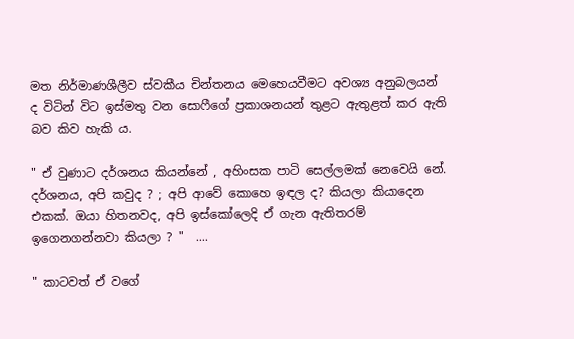මත නිර්මාණශීලීව ස්වකීය චින්තනය මෙහෙයවීමට අවශ්‍ය අනුබලයන් ද විටින් විට ඉස්මතු වන සොෆීගේ ප්‍රකාශනයන් තුළට ඇතුළත් කර ඇති බව කිව හැකි ය.

" ඒ වුණාට දර්ශනය කියන්නේ , අහිංසක පාටි සෙල්ලමක් නෙවෙයි නේ. දර්ශනය, අපි කවුද ? ; අපි ආවේ කොහෙ ඉඳල ද? කියලා කියාදෙන එකක්. ඔයා හිතනවද, අපි ඉස්කෝලෙදි ඒ ගැන ඇතිතරම් ඉගෙනගන්නවා කියලා ? "  ....

" කාටවත් ඒ වගේ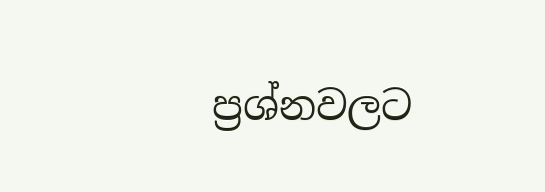ප්‍රශ්නවලට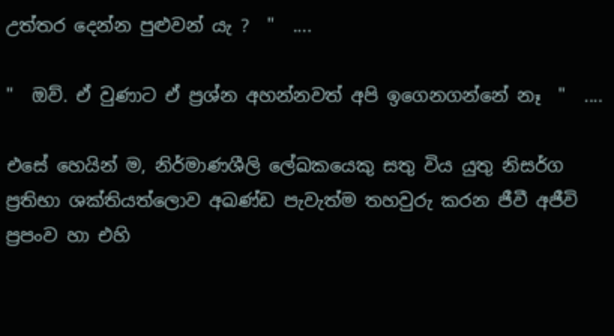උත්තර දෙන්න පුළුවන් යැ ?  "  ....

"  ඔව්. ඒ වුණාට ඒ ප්‍රශ්න අහන්නවත් අපි ඉගෙනගන්නේ නෑ  "  ....

එසේ හෙයින් ම, නිර්මාණශීලි ලේඛකයෙකු සතු විය යුතු නිසර්ග ප්‍රතිභා ශක්තියත්ලොව අඛණ්ඩ පැවැත්ම තහවුරු කරන ජීවී අජීවි ප්‍රපංව හා එහි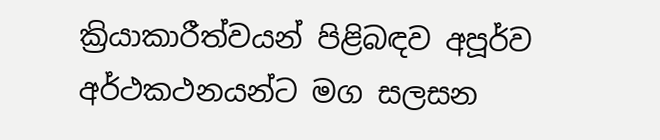ක්‍රියාකාරීත්වයන් පිළිබඳව අපූර්ව අර්ථකථනයන්ට මග සලසන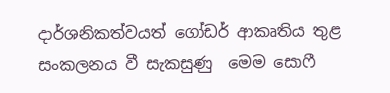දාර්ශනිකත්වයත් ගෝඩර් ආකෘතිය තුළ සංකලනය වී සැකසුණු  මෙම සොෆී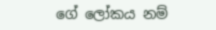ගේ ලෝකය නම්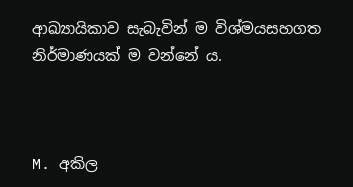ආඛ්‍යායිකාව සැබැවින් ම විශ්මයසහගත නිර්මාණයක් ම වන්නේ ය.



M. අකිල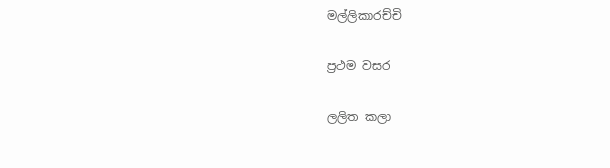මල්ලිකාරච්චි

ප්‍රථම වසර

ලලිත කලා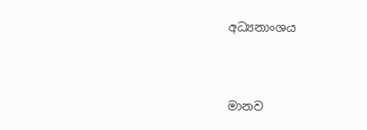අධ්‍යනාංශය



මානව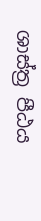ශාස්ත්‍ර පීඨය